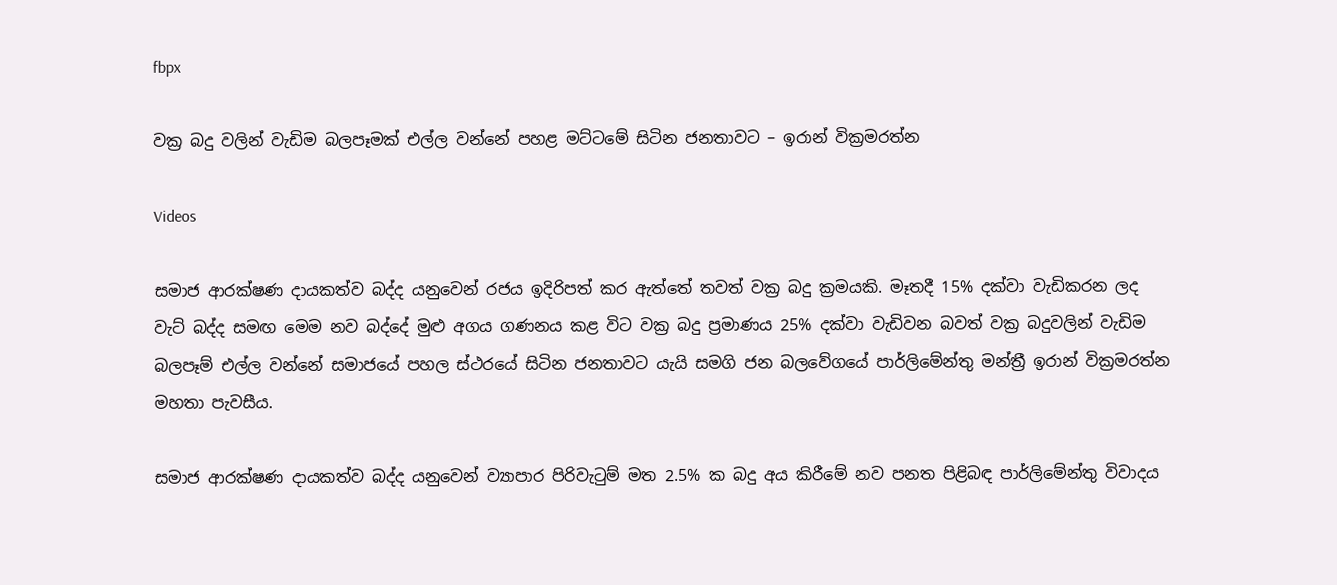fbpx

වක්‍ර බදු වලින් වැඩිම බලපෑමක් එල්ල වන්නේ පහළ මට්ටමේ සිටින ජනතාවට – ඉරාන් වික්‍රමරත්න

Videos

සමාජ ආරක්ෂණ දායකත්ව බද්ද යනුවෙන් රජය ඉදිරිපත් කර ඇත්තේ තවත් වක්‍ර බදු ක්‍රමයකි. මෑතදී 15% දක්වා වැඩිකරන ලද වැට් බද්ද සමඟ මෙම නව බද්දේ මුළු අගය ගණනය කළ විට වක්‍ර බදු ප්‍රමාණය 25% දක්වා වැඩිවන බවත් වක්‍ර බදුවලින් වැඩිම බලපෑම් එල්ල වන්නේ සමාජයේ පහල ස්ථරයේ සිටින ජනතාවට යැයි සමගි ජන බලවේගයේ පාර්ලිමේන්තු මන්ත්‍රී ඉරාන් වික්‍රමරත්න මහතා පැවසීය.

සමාජ ආරක්ෂණ දායකත්ව බද්ද යනුවෙන් ව්‍යාපාර පිරිවැටුම් මත 2.5% ක බදු අය කිරීමේ නව පනත පිළිබඳ පාර්ලිමේන්තු විවාදය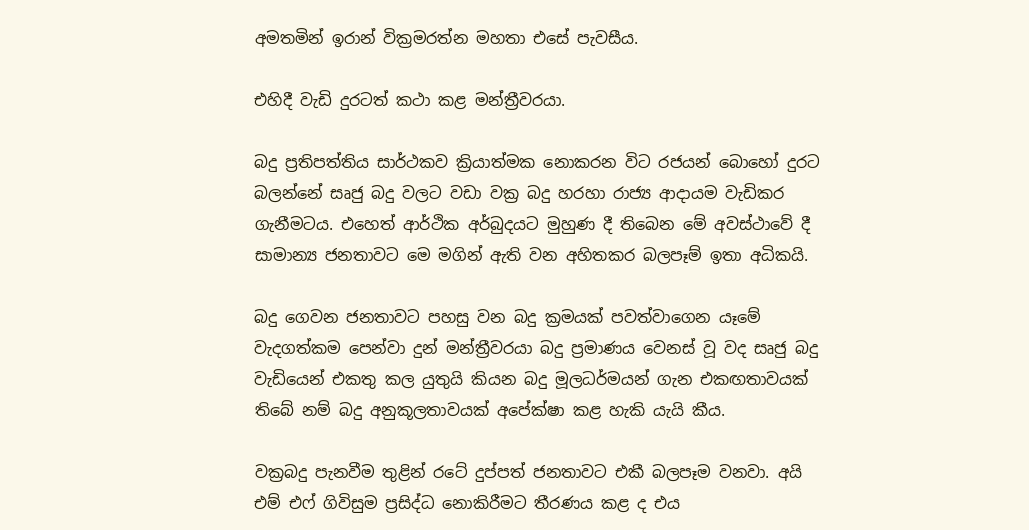අමතමින් ඉරාන් වික්‍රමරත්න මහතා එසේ පැවසීය.

එහිදී වැඩි දුරටත් කථා කළ මන්ත්‍රීවරයා.

බදු ප්‍රතිපත්තිය සාර්ථකව ක්‍රියාත්මක නොකරන විට රජයන් බොහෝ දුරට බලන්නේ සෘජු බදු වලට වඩා වක්‍ර බදු හරහා රාජ්‍ය ආදායම වැඩිකර ගැනීමටය. එහෙත් ආර්ථික අර්බුදයට මුහුණ දී තිබෙන මේ අවස්ථාවේ දී සාමාන්‍ය ජනතාවට මෙ මගින් ඇති වන අහිතකර බලපෑම් ඉතා අධිකයි.

බදු ගෙවන ජනතාවට පහසු වන බදු ක්‍රමයක් පවත්වාගෙන යෑමේ වැදගත්කම පෙන්වා දුන් මන්ත්‍රීවරයා බදු ප්‍රමාණය වෙනස් වූ වද සෘජු බදු වැඩියෙන් එකතු කල යුතුයි කියන බදු මූලධර්මයන් ගැන එකඟතාවයක් තිබේ නම් බදු අනුකූලතාවයක් අපේක්ෂා කළ හැකි යැයි කීය.

වක්‍රබදු පැනවීම තුළින් රටේ දුප්පත් ජනතාවට එකී බලපෑම වනවා. අයි එම් එෆ් ගිවිසුම ප්‍රසිද්ධ නොකිරීමට තීරණය කළ ද එය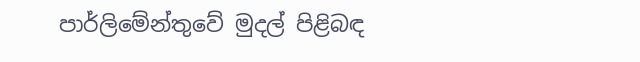පාර්ලිමේන්තුවේ මුදල් පිළිබඳ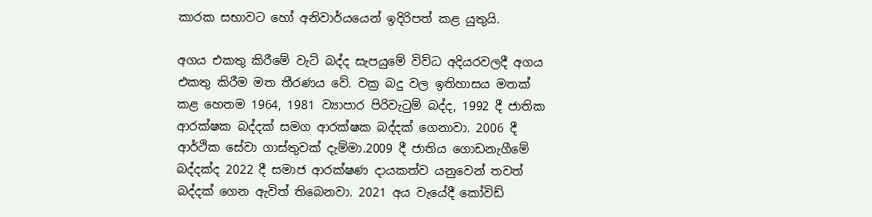කාරක සභාවට හෝ අනිවාර්යයෙන් ඉදිරිපත් කළ යුතුයි.

අගය එකතු කිරීමේ වැට් බද්ද සැපයුමේ විව්ධ අදියරවලදී අගය එකතු කිරීම මත තීරණය වේ. වක්‍ර බදු වල ඉතිහාසය මතක් කළ හෙතම 1964, 1981 ව්‍යාපාර පිරිවැටුම් බද්ද, 1992 දී ජාතික ආරක්ෂක බද්දක් සමග ආරක්ෂක බද්දක් ගෙනාවා. 2006 දී ආර්ථික සේවා ගාස්තුවක් දැම්මා.2009 දී ජාතිය ගොඩනැගීමේ බද්දක්ද 2022 දී සමාජ ආරක්ෂණ දායකත්ව යනුවෙන් තවත් බද්දක් ගෙන ඇවිත් තිබෙනවා. 2021 අය වැයේදී කෝවිඩ්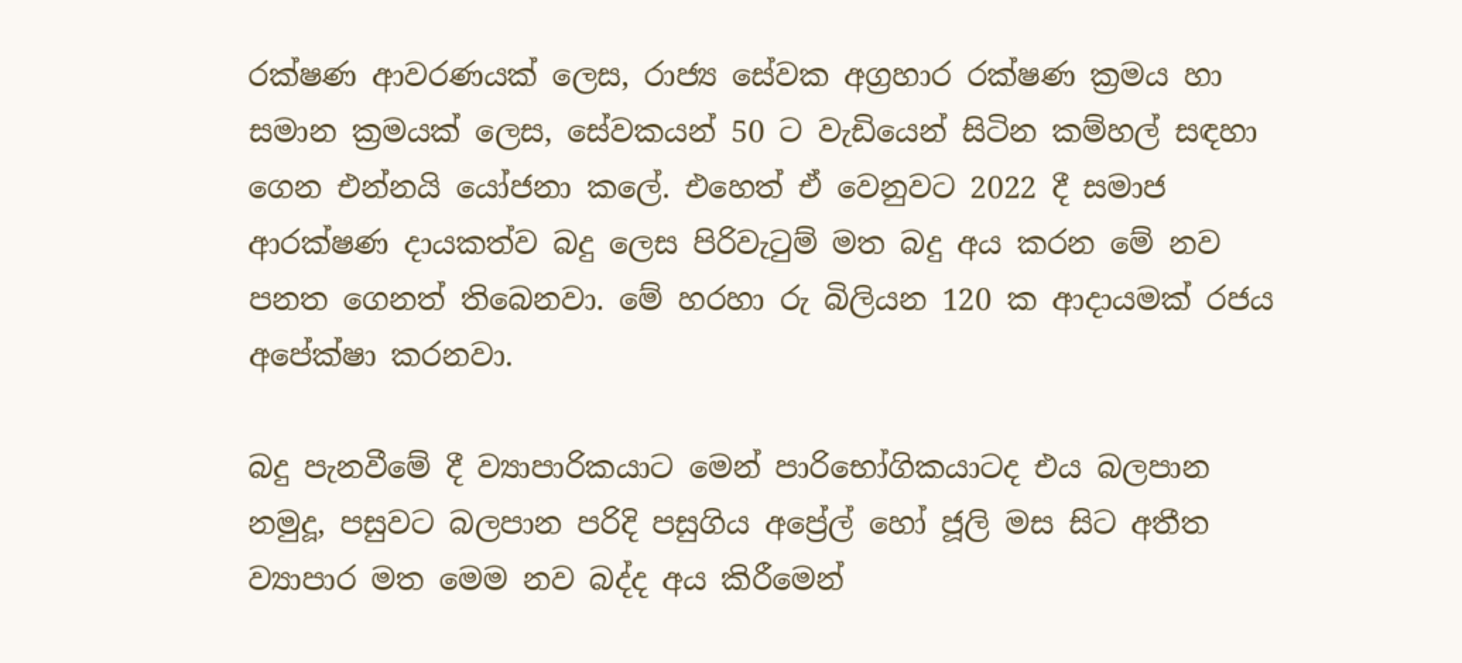රක්ෂණ ආවරණයක් ලෙස, රාජ්‍ය සේවක අග්‍රහාර රක්ෂණ ක්‍රමය හා සමාන ක්‍රමයක් ලෙස, සේවකයන් 50 ට වැඩියෙන් සිටින කම්හල් සඳහා ගෙන එන්නයි යෝජනා කලේ. එහෙත් ඒ වෙනුවට 2022 දී සමාජ ආරක්ෂණ දායකත්ව බදු ලෙස පිරිවැටුම් මත බදු අය කරන මේ නව පනත ගෙනත් තිබෙනවා. මේ හරහා රු බිලියන 120 ක ආදායමක් රජය අපේක්ෂා කරනවා.

බදු පැනවීමේ දී ව්‍යාපාරිකයාට මෙන් පාරිභෝගිකයාටද එය බලපාන නමුදූ, පසුවට බලපාන පරිදි පසුගිය අප්‍රේල් හෝ ජූලි මස සිට අතීත ව්‍යාපාර මත මෙම නව බද්ද අය කිරීමෙන්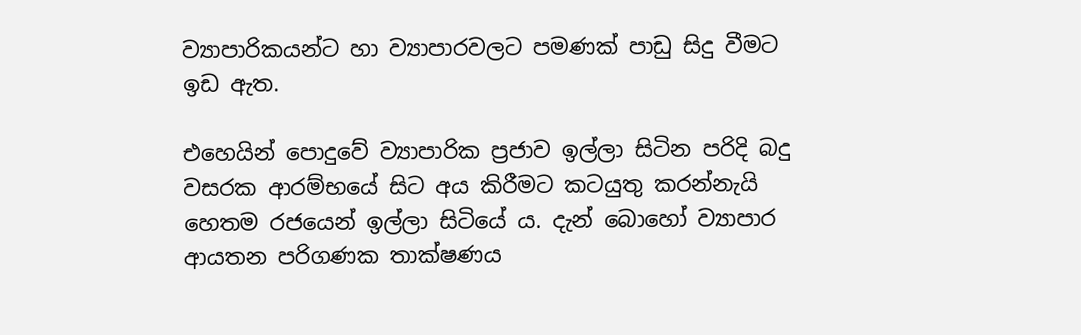ව්‍යාපාරිකයන්ට හා ව්‍යාපාරවලට පමණක් පාඩු සිදු වීමට ඉඩ ඇත.

එහෙයින් පොදුවේ ව්‍යාපාරික ප්‍රජාව ඉල්ලා සිටින පරිදි බදු වසරක ආරම්භයේ සිට අය කිරීමට කටයුතු කරන්නැයි හෙතම රජයෙන් ඉල්ලා සිටියේ ය. දැන් බොහෝ ව්‍යාපාර ආයතන පරිගණක තාක්ෂණය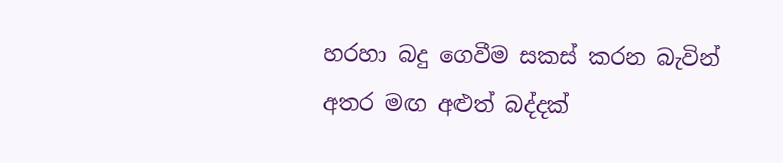හරහා බදු ගෙවීම සකස් කරන බැවින් අතර මඟ අළුත් බද්දක්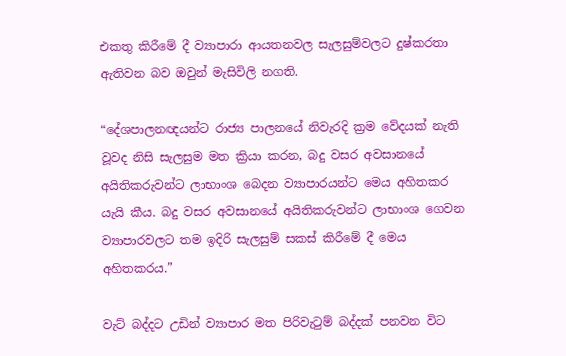එකතු කිරීමේ දී ව්‍යාපාරා ආයතනවල සැලසුම්වලට දුෂ්කරතා ඇතිවන බව ඔවුන් මැසිවිලි නගති.

“දේශපාලනඥයන්ට රාජ්‍ය පාලනයේ නිවැරදි ක්‍රම වේදයක් නැති වූවද නිසි සැලසුම මත ක්‍රියා කරන, බදු වසර අවසානයේ අයිතිකරුවන්ට ලාභාංශ බෙදන ව්‍යාපාරයන්ට මෙය අහිතකර යැයි කීය. බදු වසර අවසානයේ අයිතිකරුවන්ට ලාභාංශ ගෙවන ව්‍යාපාරවලට තම ඉදිරි සැලසුම් සකස් කිරීමේ දී මෙය අහිතකරය.”

වැට් බද්දට උඩින් ව්‍යාපාර මත පිරිවැටුම් බද්දක් පනවන විට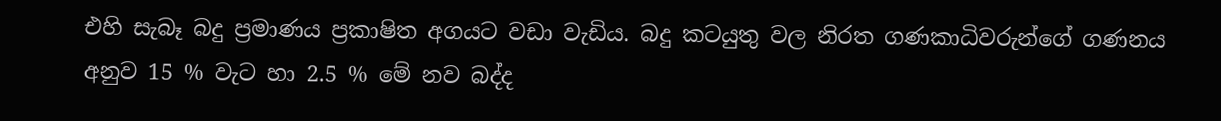එහි සැබෑ බදු ප්‍රමාණය ප්‍රකාෂිත අගයට වඩා වැඩිය. බදු කටයුතු වල නිරත ගණකාධිවරුන්ගේ ගණනය අනුව 15 % වැට හා 2.5 % මේ නව බද්ද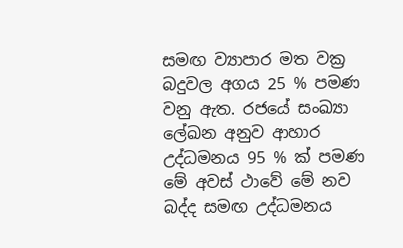සමඟ ව්‍යාපාර මත වක්‍ර බදුවල අගය 25 % පමණ වනු ඇත. රජයේ සංඛ්‍යා ලේඛන අනුව ආහාර උද්ධමනය 95 % ක් පමණ මේ අවස් ථාවේ මේ නව බද්ද සමඟ උද්ධමනය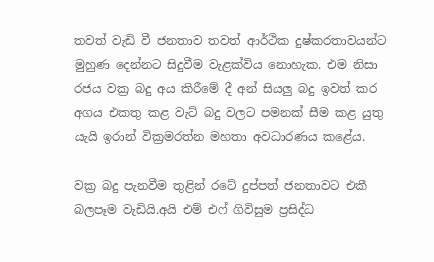තවත් වැඩි වී ජනතාව තවත් ආර්ථික දුෂ්කරතාවයන්ට මුහුණ දෙන්නට සිදුවීම වැළක්විය නොහැක. එම නිසා රජය වක්‍ර බදු අය කිරීමේ දී අන් සියලු බදු ඉවත් කර අගය එකතු කළ වැට් බදු වලට පමනක් සීම කළ යුතු යැයි ඉරාන් වික්‍රමරත්න මහතා අවධාරණය කළේය.

වක්‍ර බදු පැනවීම තුළින් රටේ දුප්පත් ජනතාවට එකී බලපෑම වැඩියි.අයි එම් එෆ් ගිවිසුම ප්‍රසිද්ධ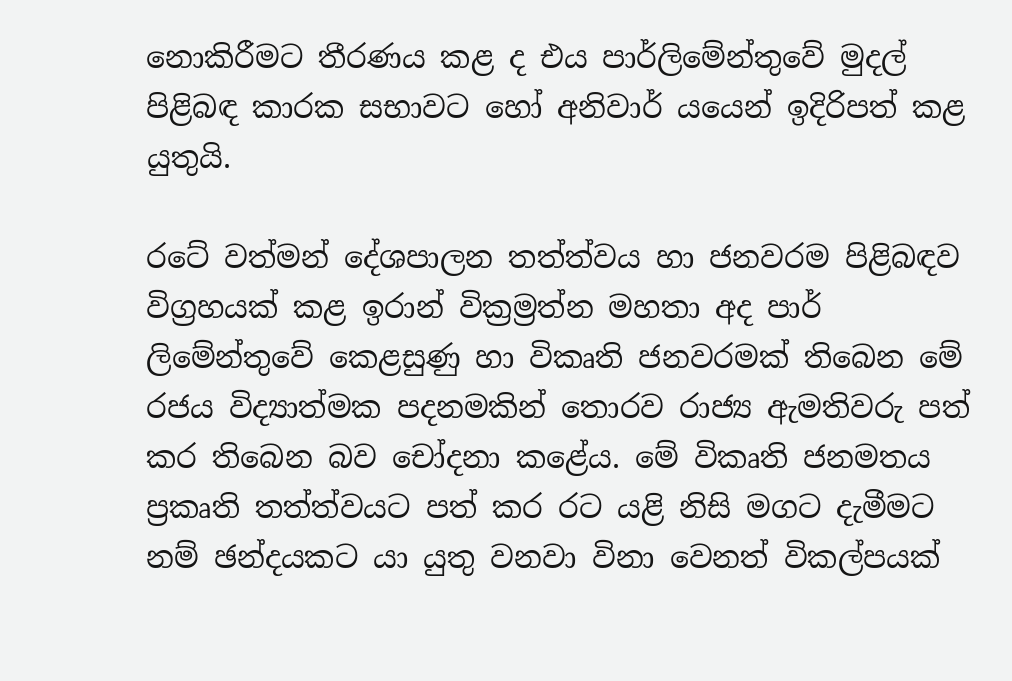නොකිරීමට තීරණය කළ ද එය පාර්ලිමේන්තුවේ මුදල් පිළිබඳ කාරක සභාවට හෝ අනිවාර් යයෙන් ඉදිරිපත් කළ යුතුයි.

රටේ වත්මන් දේශපාලන තත්ත්වය හා ජනවරම පිළිබඳව විග්‍රහයක් කළ ඉරාන් වික්‍රම්‍රත්න මහතා අද පාර් ලිමේන්තුවේ කෙළසුණු හා විකෘති ජනවරමක් තිබෙන මේ රජය විද්‍යාත්මක පදනමකින් තොරව රාජ්‍ය ඇමතිවරු පත් කර තිබෙන බව චෝදනා කළේය. මේ විකෘති ජනමතය ප්‍රකෘති තත්ත්වයට පත් කර රට යළි නිසි මගට දැමීමට නම් ඡන්දයකට යා යුතු වනවා විනා වෙනත් විකල්පයක්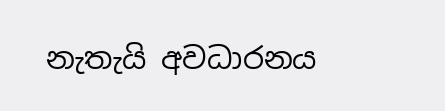නැතැයි අවධාරනය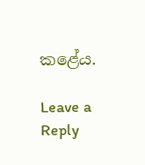කළේය.

Leave a Reply